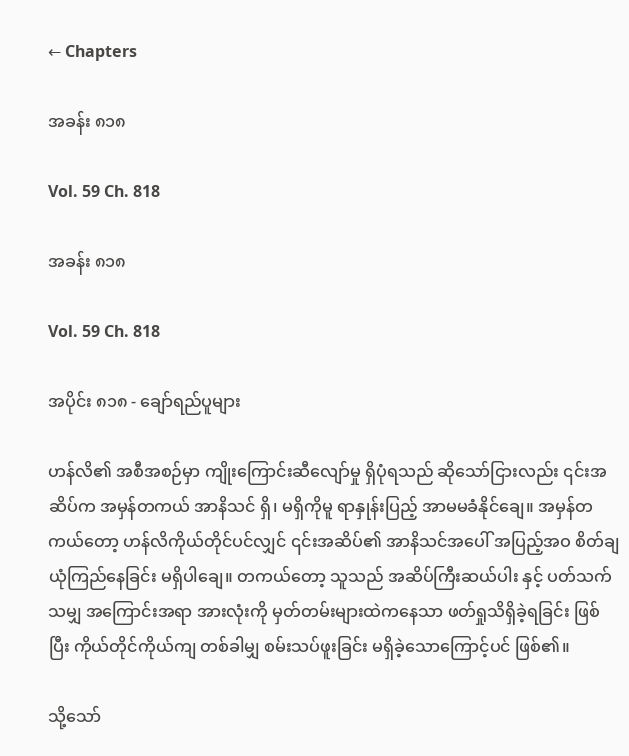← Chapters

အခန်း ၈၁၈

Vol. 59 Ch. 818

အခန်း ၈၁၈

Vol. 59 Ch. 818

အပိုင်း ၈၁၈ - ချော်ရည်ပူများ

ဟန်လိ၏ အစီအစဉ်မှာ ကျိုးကြောင်းဆီလျော်မှု ရှိပုံရသည် ဆိုသော်ငြားလည်း ၎င်းအဆိပ်က အမှန်တကယ် အာနိသင် ရှိ၊ မရှိကိုမူ ရာနှုန်းပြည့် အာမမခံနိုင်ချေ။ အမှန်တကယ်တော့ ဟန်လိကိုယ်တိုင်ပင်လျှင် ၎င်းအဆိပ်၏ အာနိသင်အပေါ် အပြည့်အဝ စိတ်ချယုံကြည်နေခြင်း မရှိပါချေ။ တကယ်တော့ သူသည် အဆိပ်ကြီးဆယ်ပါး နှင့် ပတ်သက်သမျှ အကြောင်းအရာ အားလုံးကို မှတ်တမ်းများထဲကနေသာ ဖတ်ရှုသိရှိခဲ့ရခြင်း ဖြစ်ပြီး ကိုယ်တိုင်ကိုယ်ကျ တစ်ခါမျှ စမ်းသပ်ဖူးခြင်း မရှိခဲ့သောကြောင့်ပင် ဖြစ်၏။

သို့သော်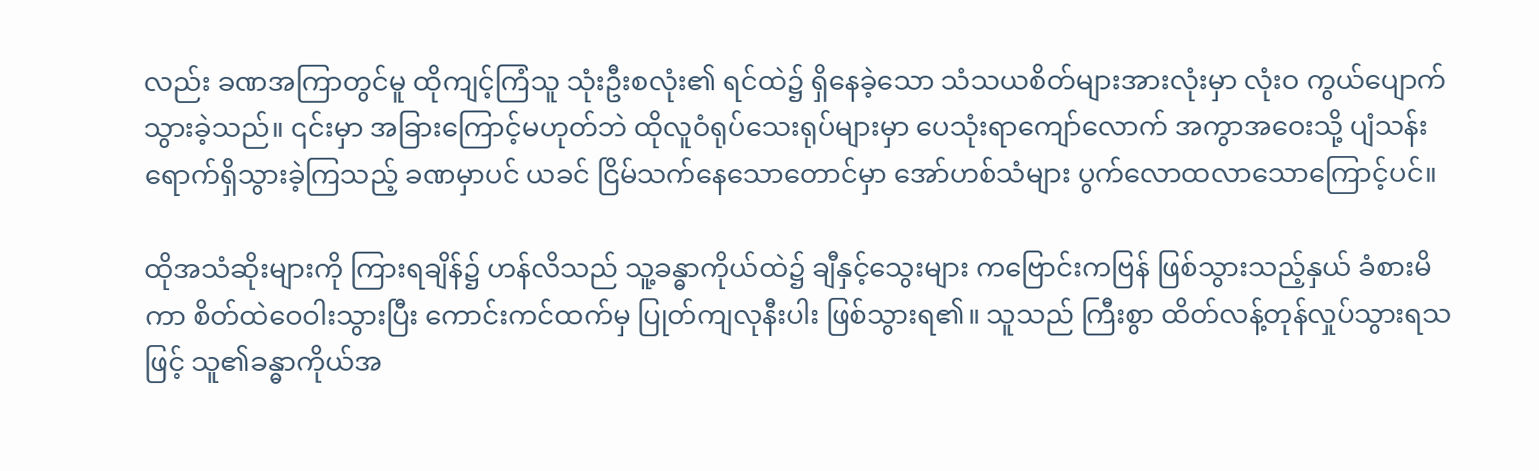လည်း ခဏအကြာတွင်မူ ထိုကျင့်ကြံသူ သုံးဦးစလုံး၏ ရင်ထဲ၌ ရှိနေခဲ့သော သံသယစိတ်များအားလုံးမှာ လုံးဝ ကွယ်ပျောက်သွားခဲ့သည်။ ၎င်းမှာ အခြားကြောင့်မဟုတ်ဘဲ ထိုလူဝံရုပ်သေးရုပ်များမှာ ပေသုံးရာကျော်လောက် အကွာအဝေးသို့ ပျံသန်းရောက်ရှိသွားခဲ့ကြသည့် ခဏမှာပင် ယခင် ငြိမ်သက်နေသောတောင်မှာ အော်ဟစ်သံများ ပွက်လောထလာသောကြောင့်ပင်။

ထိုအသံဆိုးများကို ကြားရချိန်၌ ဟန်လိသည် သူ့ခန္ဓာကိုယ်ထဲ၌ ချီနှင့်သွေးများ ကဗြောင်းကဗြန် ဖြစ်သွားသည့်နှယ် ခံစားမိကာ စိတ်ထဲဝေဝါးသွားပြီး ကောင်းကင်ထက်မှ ပြုတ်ကျလုနီးပါး ဖြစ်သွားရ၏။ သူသည် ကြီးစွာ ထိတ်လန့်တုန်လှုပ်သွားရသဖြင့် သူ၏ခန္ဓာကိုယ်အ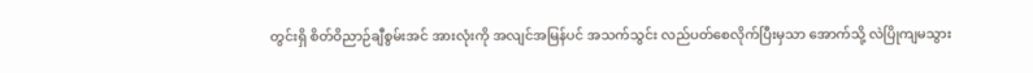တွင်းရှိ စိတ်ဝိညာဉ်ချီစွမ်းအင် အားလုံးကို အလျင်အမြန်ပင် အသက်သွင်း လည်ပတ်စေလိုက်ပြီးမှသာ အောက်သို့ လဲပြိုကျမသွား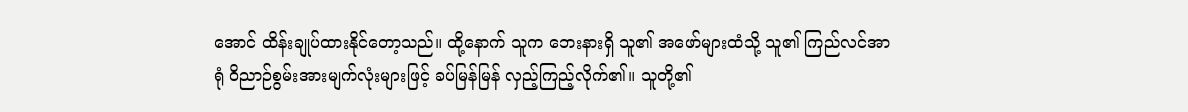အောင် ထိန်းချုပ်ထားနိုင်တော့သည်။ ထို့နောက် သူက ဘေးနားရှိ သူ၏ အဖော်များထံသို့ သူ၏ ကြည်လင်အာရုံ ဝိညာဉ်စွမ်းအားမျက်လုံးများဖြင့် ခပ်မြန်မြန် လှည့်ကြည့်လိုက်၏။ သူတို့၏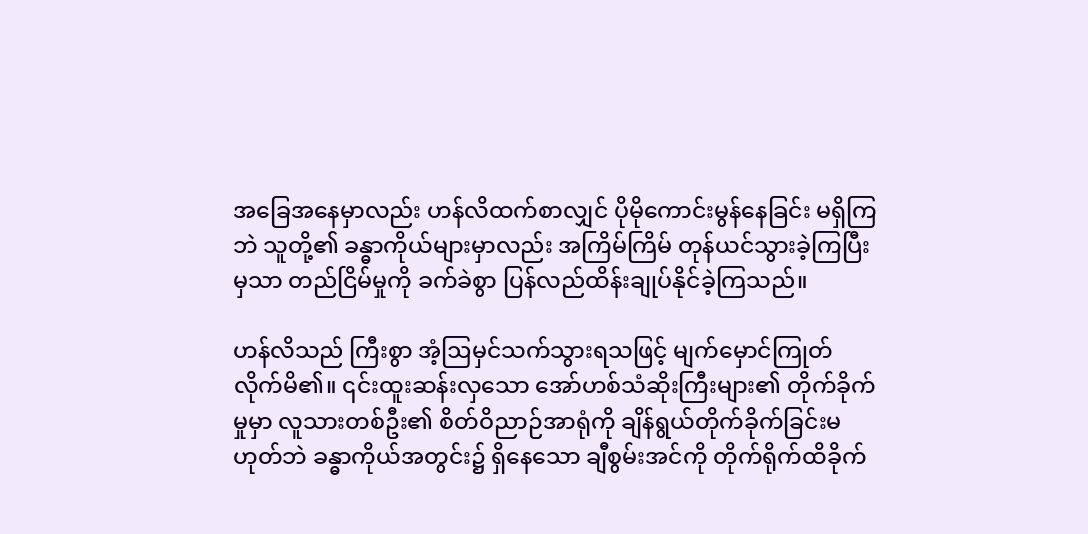အခြေအနေမှာလည်း ဟန်လိထက်စာလျှင် ပိုမိုကောင်းမွန်နေခြင်း မရှိကြဘဲ သူတို့၏ ခန္ဓာကိုယ်များမှာလည်း အကြိမ်ကြိမ် တုန်ယင်သွားခဲ့ကြပြီးမှသာ တည်ငြိမ်မှုကို ခက်ခဲစွာ ပြန်လည်ထိန်းချုပ်နိုင်ခဲ့ကြသည်။

ဟန်လိသည် ကြီးစွာ အံ့ဩမှင်သက်သွားရသဖြင့် မျက်မှောင်ကြုတ်လိုက်မိ၏။ ၎င်းထူးဆန်းလှသော အော်ဟစ်သံဆိုးကြီးများ၏ တိုက်ခိုက်မှုမှာ လူသားတစ်ဦး၏ စိတ်ဝိညာဉ်အာရုံကို ချိန်ရွယ်တိုက်ခိုက်ခြင်းမဟုတ်ဘဲ ခန္ဓာကိုယ်အတွင်း၌ ရှိနေသော ချီစွမ်းအင်ကို တိုက်ရိုက်ထိခိုက်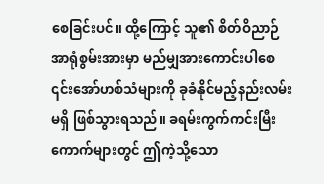စေခြင်းပင်။ ထို့ကြောင့် သူ၏ စိတ်ဝိညာဉ်အာရုံစွမ်းအားမှာ မည်မျှအားကောင်းပါစေ ၎င်းအော်ဟစ်သံများကို ခုခံနိုင်မည့်နည်းလမ်း မရှိ ဖြစ်သွားရသည်။ ခရမ်းကွက်ကင်းမြီးကောက်များတွင် ဤကဲ့သို့သော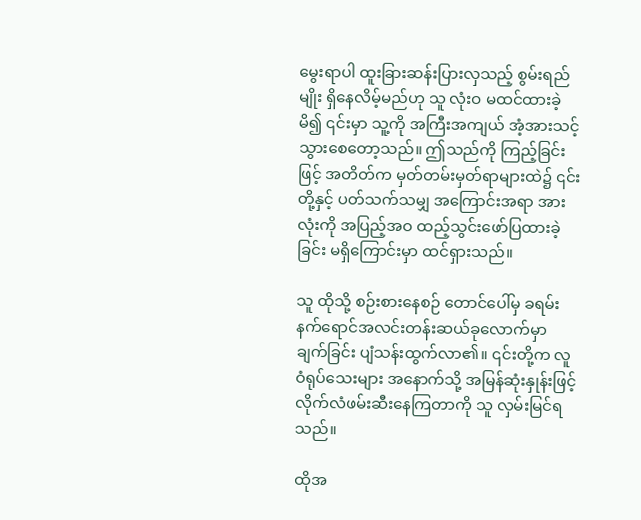မွေးရာပါ ထူးခြားဆန်းပြားလှသည့် စွမ်းရည်မျိုး ရှိနေလိမ့်မည်ဟု သူ လုံးဝ မထင်ထားခဲ့မိ၍ ၎င်းမှာ သူ့ကို အကြီးအကျယ် အံ့အားသင့်သွားစေတော့သည်။ ဤသည်ကို ကြည့်ခြင်းဖြင့် အတိတ်က မှတ်တမ်းမှတ်ရာများထဲ၌ ၎င်းတို့နှင့် ပတ်သက်သမျှ အကြောင်းအရာ အားလုံးကို အပြည့်အဝ ထည့်သွင်းဖော်ပြထားခဲ့ခြင်း မရှိကြောင်းမှာ ထင်ရှားသည်။

သူ ထိုသို့ စဉ်းစားနေစဉ် တောင်ပေါ်မှ ခရမ်းနက်ရောင်အလင်းတန်းဆယ်ခုလောက်မှာ ချက်ခြင်း ပျံသန်းထွက်လာ၏။ ၎င်းတို့က လူဝံရုပ်သေးများ အနောက်သို့ အမြန်ဆုံးနှုန်းဖြင့် လိုက်လံဖမ်းဆီးနေကြတာကို သူ လှမ်းမြင်ရသည်။

ထိုအ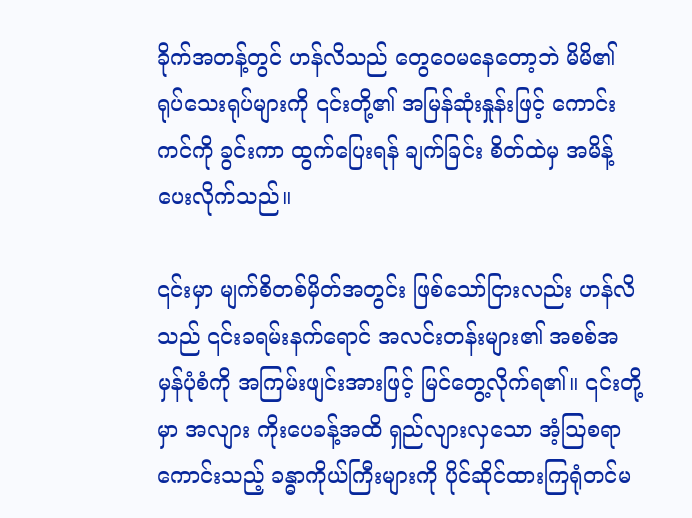ခိုက်အတန့်တွင် ဟန်လိသည် တွေဝေမနေတော့ဘဲ မိမိ၏ ရုပ်သေးရုပ်များကို ၎င်းတို့၏ အမြန်ဆုံးနှုန်းဖြင့် ကောင်းကင်ကို ခွင်းကာ ထွက်ပြေးရန် ချက်ခြင်း စိတ်ထဲမှ အမိန့်ပေးလိုက်သည်။

၎င်းမှာ မျက်စိတစ်မှိတ်အတွင်း ဖြစ်သော်ငြားလည်း ဟန်လိသည် ၎င်းခရမ်းနက်ရောင် အလင်းတန်းများ၏ အစစ်အမှန်ပုံစံကို အကြမ်းဖျင်းအားဖြင့် မြင်တွေ့လိုက်ရ၏။ ၎င်းတို့မှာ အလျား ကိုးပေခန့်အထိ ရှည်လျားလှသော အံ့ဩစရာကောင်းသည့် ခန္ဓာကိုယ်ကြီးများကို ပိုင်ဆိုင်ထားကြရုံတင်မ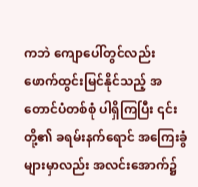ကဘဲ ကျောပေါ်တွင်လည်း ဖောက်ထွင်းမြင်နိုင်သည့် အတောင်ပံတစ်စုံ ပါရှိကြပြီး ၎င်းတို့၏ ခရမ်းနက်ရောင် အကြေးခွံများမှာလည်း အလင်းအောက်၌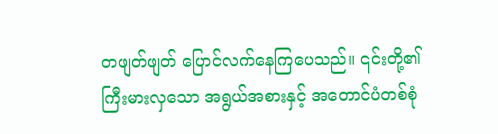တဖျတ်ဖျတ် ပြောင်လက်နေကြပေသည်။ ၎င်းတို့၏ ကြီးမားလှသော အရွယ်အစားနှင့် အတောင်ပံတစ်စုံ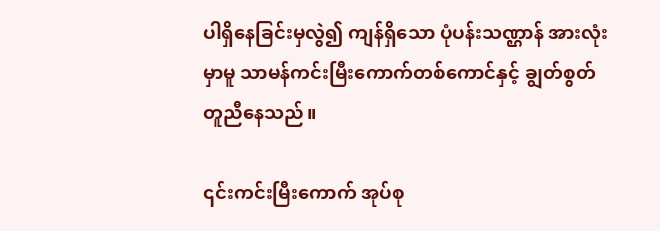ပါရှိနေခြင်းမှလွဲ၍ ကျန်ရှိသော ပုံပန်းသဏ္ဌာန် အားလုံးမှာမူ သာမန်ကင်းမြီးကောက်တစ်ကောင်နှင့် ချွတ်စွတ်တူညီနေသည်။

၎င်းကင်းမြီးကောက် အုပ်စု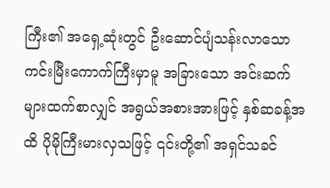ကြီး၏ အရှေ့ဆုံးတွင် ဦးဆောင်ပျံသန်းလာသော ကင်းမြီးကောက်ကြီးမှာမူ အခြားသော အင်းဆက်များထက်စာလျှင် အရွယ်အစားအားဖြင့် နှစ်ဆခန့်အထိ ပိုမိုကြီးမားလှသဖြင့် ၎င်းတို့၏ အရှင်သခင်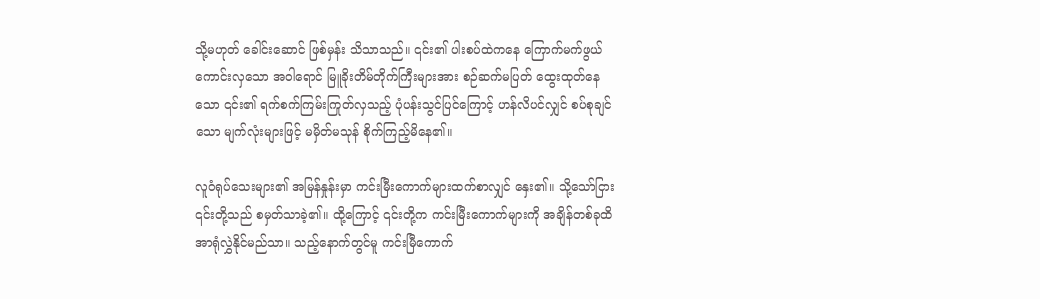သို့မဟုတ် ခေါင်းဆောင် ဖြစ်မှန်း သိသာသည်။ ၎င်း၏ ပါးစပ်ထဲကနေ ကြောက်မက်ဖွယ်ကောင်းလှသော အဝါရောင် မြူခိုးတိမ်တိုက်ကြီးများအား စဉ်ဆက်မပြတ် ထွေးထုတ်နေသော ၎င်း၏ ရက်စက်ကြမ်းကြုတ်လှသည့် ပုံပန်းသွင်ပြင်ကြောင့် ဟန်လိပင်လျှင် စပ်စုချင်သော မျက်လုံးများဖြင့် မမှိတ်မသုန် စိုက်ကြည့်မိနေ၏။

လူဝံရုပ်သေးများ၏ အမြန်နှုန်းမှာ ကင်းမြီးကောက်များထက်စာလျှင် နှေး၏။ သို့သော်ငြား ၎င်းတို့သည် စမှတ်သာခဲ့၏။ ထို့ကြောင့် ၎င်းတို့က ကင်းမြီးကောက်များကို အချိန်တစ်ခုထိ အာရုံလွှဲနိုင်မည်သာ။ သည့်နောက်တွင်မူ ကင်းမြီကောက်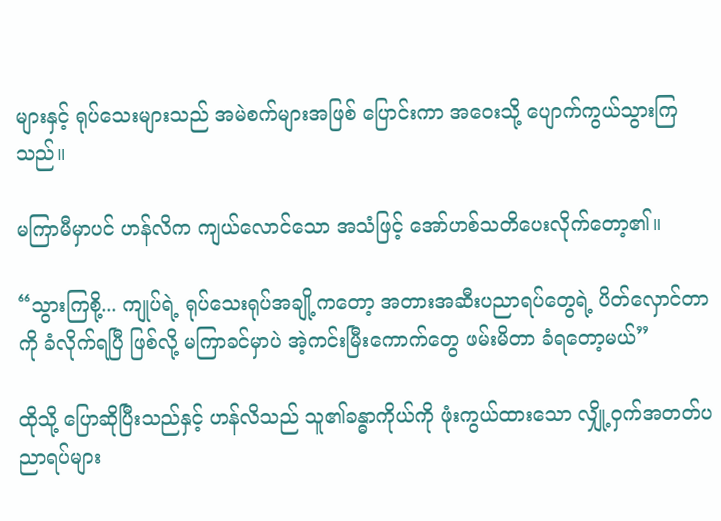များနှင့် ရုပ်သေးများသည် အမဲစက်များအဖြစ် ပြောင်းကာ အဝေးသို့ ပျောက်ကွယ်သွားကြသည်။

မကြာမီမှာပင် ဟန်လိက ကျယ်လောင်သော အသံဖြင့် အော်ဟစ်သတိပေးလိုက်တော့၏။

“သွားကြစို့... ကျုပ်ရဲ့ ရုပ်သေးရုပ်အချို့ကတော့ အတားအဆီးပညာရပ်တွေရဲ့ ပိတ်လှောင်တာကို ခံလိုက်ရပြီ ဖြစ်လို့ မကြာခင်မှာပဲ အဲ့ကင်းမြီးကောက်တွေ ဖမ်းမိတာ ခံရတော့မယ်”

ထိုသို့ ပြောဆိုပြီးသည်နှင့် ဟန်လိသည် သူ၏ခန္ဓာကိုယ်ကို ဖုံးကွယ်ထားသော လျှို့ဝှက်အတတ်ပညာရပ်များ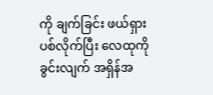ကို ချက်ခြင်း ဖယ်ရှားပစ်လိုက်ပြီး လေထုကို ခွင်းလျက် အရှိန်အ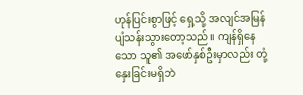ဟုန်ပြင်းစွာဖြင့် ရှေ့သို့ အလျင်အမြန် ပျံသန်းသွားတော့သည်။ ကျန်ရှိနေသော သူ၏ အဖော်နှစ်ဦးမှာလည်း တုံ့နှေးခြင်းမရှိဘဲ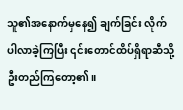သူ၏အနောက်မှနေ၍ ချက်ခြင်း လိုက်ပါလာခဲ့ကြပြီး ၎င်းတောင်ထိပ်ရှိရာဆီသို့ ဦးတည်ကြတော့၏။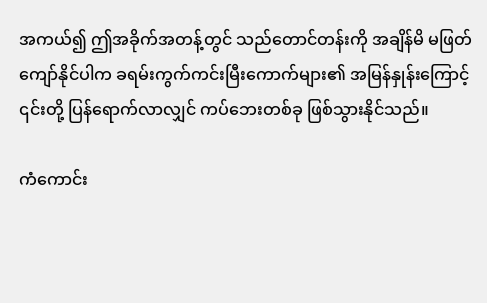အကယ်၍ ဤအခိုက်အတန့်တွင် သည်တောင်တန်းကို အချိန်မိ မဖြတ်ကျော်နိုင်ပါက ခရမ်းကွက်ကင်းမြီးကောက်များ၏ အမြန်နှုန်းကြောင့် ၎င်းတို့ ပြန်ရောက်လာလျှင် ကပ်ဘေးတစ်ခု ဖြစ်သွားနိုင်သည်။

ကံကောင်း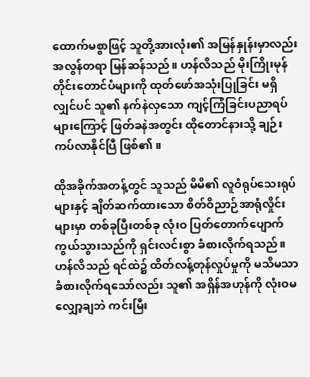ထောက်မစွာဖြင့် သူတို့အားလုံး၏ အမြန်နှုန်းမှာလည်း အလွန်တရာ မြန်ဆန်သည်။ ဟန်လိသည် မိုးကြိုးမုန်တိုင်းတောင်ပံများကို ထုတ်ဖော်အသုံးပြုခြင်း မရှိလျှင်ပင် သူ၏ နက်နဲလှသော ကျင့်ကြံခြင်းပညာရပ်များကြောင့် ဖြတ်ခနဲအတွင်း ထိုတောင်နားသို့ ချဉ်းကပ်လာနိုင်ပြီ ဖြစ်၏။

ထိုအခိုက်အတန့်တွင် သူသည် မိမိ၏ လူဝံရုပ်သေးရုပ်များနှင့် ချိတ်ဆက်ထားသော စိတ်ဝိညာဉ်အာရုံလှိုင်းများမှာ တစ်ခုပြီးတစ်ခု လုံးဝ ပြတ်တောက်ပျောက်ကွယ်သွားသည်ကို ရှင်းလင်းစွာ ခံစားလိုက်ရသည်။ ဟန်လိသည် ရင်ထဲ၌ ထိတ်လန့်တုန်လှုပ်မှုကို မသိမသာ ခံစားလိုက်ရသော်လည်း သူ၏ အရှိန်အဟုန်ကို လုံးဝမလျှော့ချဘဲ ကင်းမြီး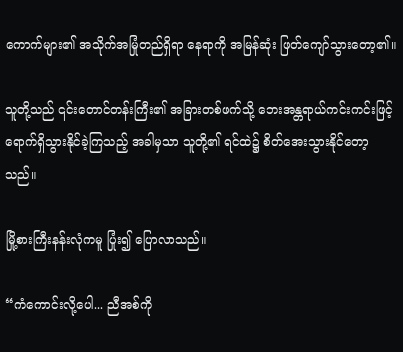ကောက်များ၏ အသိုက်အမြုံတည်ရှိရာ နေရာကို အမြန်ဆုံး ဖြတ်ကျော်သွားတော့၏။

သူတို့သည် ၎င်းတောင်တန်းကြီး၏ အခြားတစ်ဖက်သို့ ဘေးအန္တရာယ်ကင်းကင်းဖြင့် ရောက်ရှိသွားနိုင်ခဲ့ကြသည့် အခါမှသာ သူတို့၏ ရင်ထဲ၌ စိတ်အေးသွားနိုင်တော့သည်။

မြို့စားကြီးနန်းလုံကမူ ပြုံး၍ ပြောလာသည်။

“ကံကောင်းလို့ပေါ... ညီအစ်ကို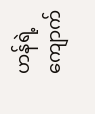ဟန်ရဲ့ ကျောက်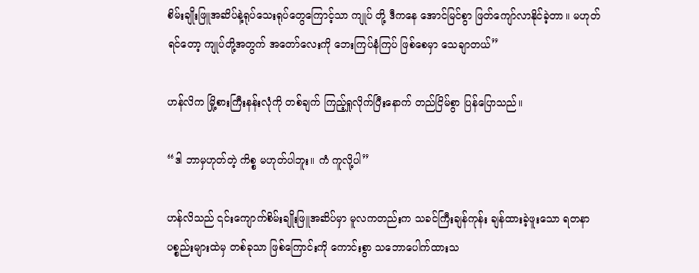စိမ်းချိုးဖြူအဆိပ်နဲ့ရုပ်သေးရုပ်တွေကြောင့်သာ ကျုပ် တို့ ဒီကနေ အောင်မြင်စွာ ဖြတ်ကျော်လာနိုင်ခဲ့တာ။ မဟုတ်ရင်တော့ ကျုပ်တို့အတွက် အတော်လေးကို ဘေးကြပ်နံကြပ် ဖြစ်စေမှာ သေချာတယ်”

ဟန်လိက မြို့စားကြီးနန်းလုံကို တစ်ချက် ကြည့်ရှုလိုက်ပြီးနောက် တည်ငြိမ်စွာ ပြန်ပြောသည်။

“ဒါ ဘာမှဟုတ်တဲ့ ကိစ္စ မဟုတ်ပါဘူး။ ကံ ကူလို့ပါ”

ဟန်လိသည် ၎င်းကျောက်စိမ်းချိုးဖြူအဆိပ်မှာ မူလကတည်းက သခင်ကြီးချန်ကုန်း ချန်ထားခဲ့ဖူးသော ရတနာပစ္စည်းများထဲမှ တစ်ခုသာ ဖြစ်ကြောင်းကို ကောင်းစွာ သဘောပေါက်ထားသ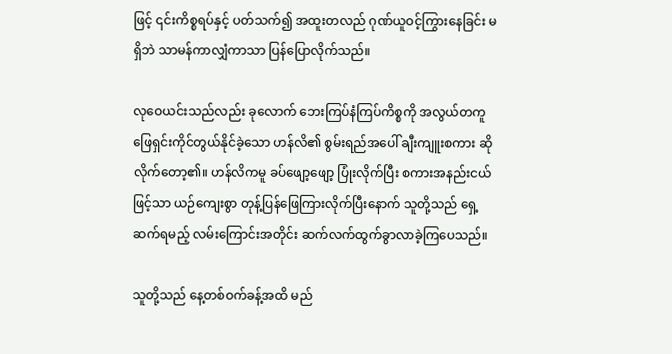ဖြင့် ၎င်းကိစ္စရပ်နှင့် ပတ်သက်၍ အထူးတလည် ဂုဏ်ယူဝင့်ကြွားနေခြင်း မရှိဘဲ သာမန်ကာလျှံကာသာ ပြန်ပြောလိုက်သည်။

လုဝေယင်းသည်လည်း ခုလောက် ဘေးကြပ်နံကြပ်ကိစ္စကို အလွယ်တကူ ဖြေရှင်းကိုင်တွယ်နိုင်ခဲ့သော ဟန်လိ၏ စွမ်းရည်အပေါ် ချီးကျူးစကား ဆိုလိုက်တော့၏။ ဟန်လိကမူ ခပ်ဖျော့ဖျော့ ပြုံးလိုက်ပြီး စကားအနည်းငယ်ဖြင့်သာ ယဉ်ကျေးစွာ တုန့်ပြန်ဖြေကြားလိုက်ပြီးနောက် သူတို့သည် ရှေ့ဆက်ရမည့် လမ်းကြောင်းအတိုင်း ဆက်လက်ထွက်ခွာလာခဲ့ကြပေသည်။

သူတို့သည် နေ့တစ်ဝက်ခန့်အထိ မည်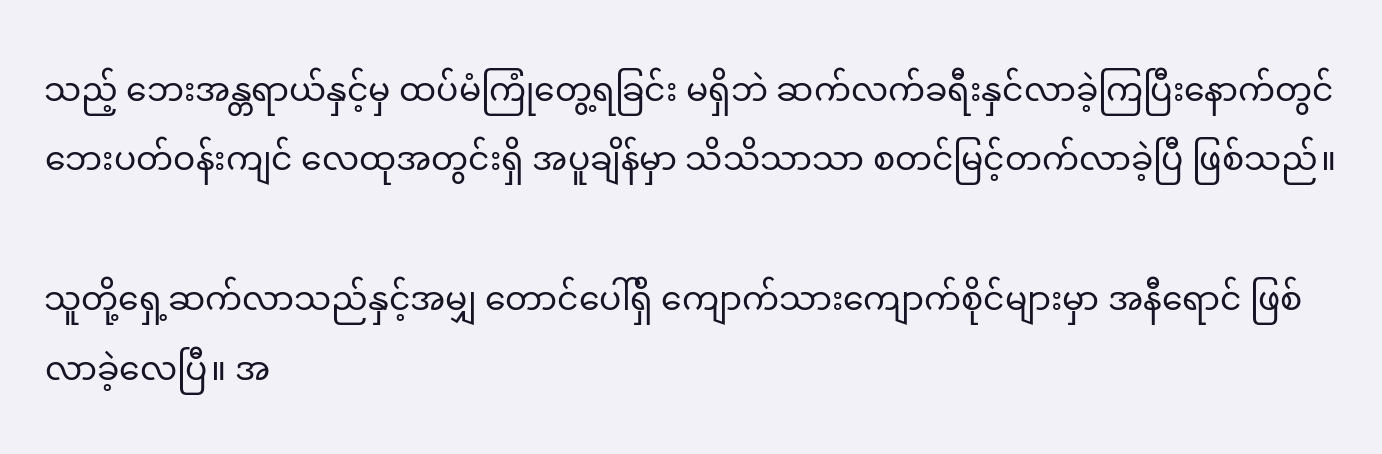သည့် ဘေးအန္တရာယ်နှင့်မှ ထပ်မံကြုံတွေ့ရခြင်း မရှိဘဲ ဆက်လက်ခရီးနှင်လာခဲ့ကြပြီးနောက်တွင် ဘေးပတ်ဝန်းကျင် လေထုအတွင်းရှိ အပူချိန်မှာ သိသိသာသာ စတင်မြင့်တက်လာခဲ့ပြီ ဖြစ်သည်။

သူတို့ရှေ့ဆက်လာသည်နှင့်အမျှ တောင်ပေါ်ရှိ ကျောက်သားကျောက်စိုင်များမှာ အနီရောင် ဖြစ်လာခဲ့လေပြီ။ အ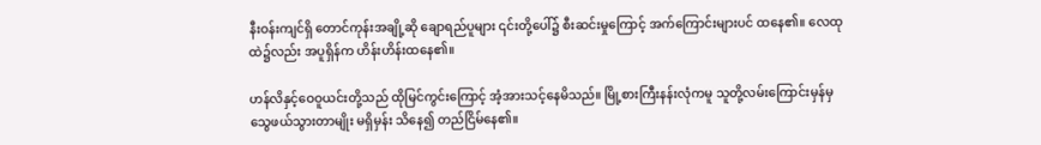နီးဝန်းကျင်ရှိ တောင်ကုန်းအချို့ဆို ချောရည်ပူများ ၎င်းတို့ပေါ်၌ စီးဆင်းမှုကြောင့် အက်ကြောင်းများပင် ထနေ၏။ လေထုထဲ၌လည်း အပူရှိန်က ဟိန်းဟိန်းထနေ၏။

ဟန်လိနှင့်ဝေဝူယင်းတို့သည် ထိုမြင်ကွင်းကြောင့် အံ့အားသင့်နေမိသည်။ မြို့စားကြီးနန်းလုံကမူ သူတို့လမ်းကြောင်းမှန်မှ သွေဖယ်သွားတာမျိုး မရှိမှန်း သိနေ၍ တည်ငြိမ်နေ၏။‌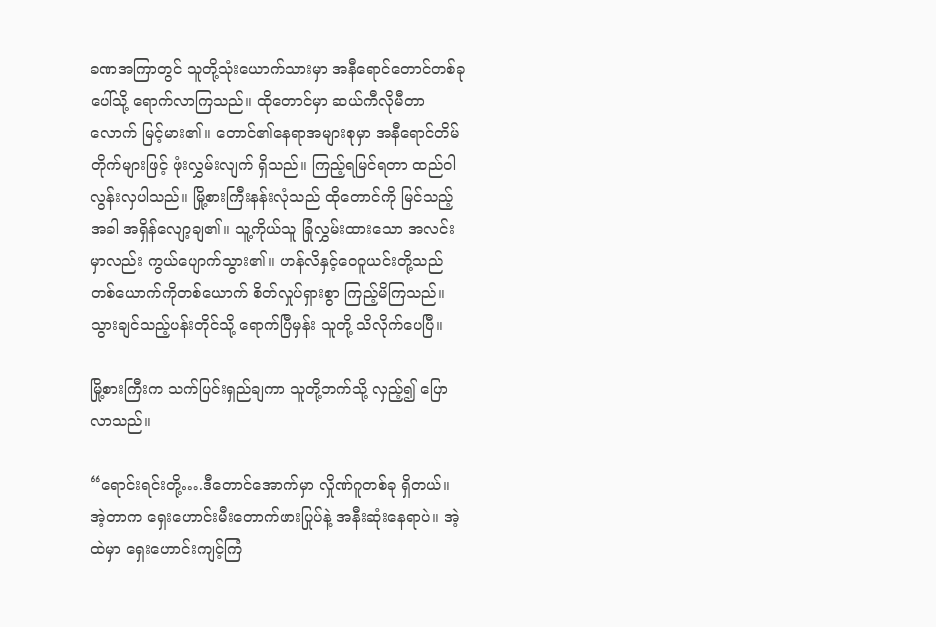ခဏအကြာတွင် သူတို့သုံးယောက်သားမှာ အနီရောင်တောင်တစ်ခုပေါ်သို့ ရောက်လာကြသည်။ ထိုတောင်မှာ ဆယ်ကီလိုမီတာလောက် မြင့်မား၏။ တောင်၏နေရာအများစုမှာ အနီရောင်တိမ်တိုက်များဖြင့် ဖုံးလွှမ်းလျက် ရှိသည်။ ကြည့်ရမြင်ရတာ ထည်ဝါလွန်းလှပါသည်။ မြို့စားကြီးနန်းလုံသည် ထိုတောင်ကို မြင်သည့်အခါ အရှိန်လျော့ချ၏။ သူ့ကိုယ်သူ ခြုံလွှမ်းထားသော အလင်းမှာလည်း ကွယ်ပျောက်သွား၏။ ဟန်လိနှင့်ဝေဝူယင်းတို့သည် တစ်ယောက်ကိုတစ်ယောက် စိတ်လှုပ်ရှားစွာ ကြည့်မိကြသည်။ သွားချင်သည့်ပန်းတိုင်သို့ ရောက်ပြီမှန်း သူတို့ သိလိုက်ပေပြီ။

မြို့စားကြီးက သက်ပြင်းရှည်ချကာ သူတို့ဘက်သို့ လှည့်၍ ပြောလာသည်။

“ရောင်းရင်းတို့….ဒီတောင်အောက်မှာ လှိုဏ်ဂူတစ်ခု ရှိတယ်။ အဲ့တာက ရှေးဟောင်းမီးတောက်ဖားပြုပ်နဲ့ အနီးဆုံးနေရာပဲ။ အဲ့ထဲမှာ ရှေးဟောင်းကျင့်ကြံ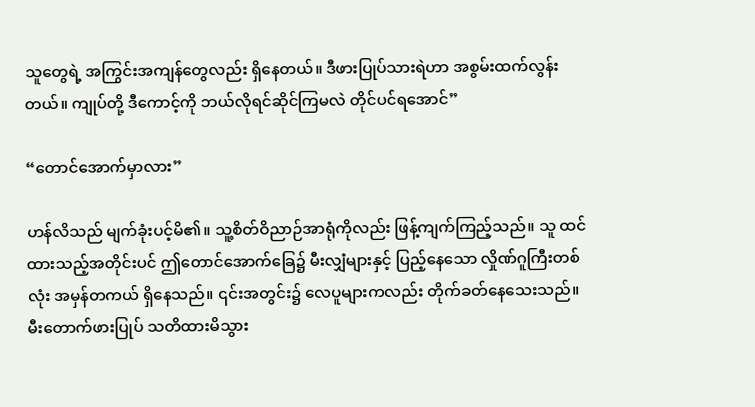သူတွေရဲ့ အကြွင်းအကျန်တွေလည်း ရှိနေတယ်။ ဒီဖားပြုပ်သားရဲဟာ အစွမ်းထက်လွန်းတယ်။ ကျုပ်တို့ ဒီကောင့်ကို ဘယ်လိုရင်ဆိုင်ကြမလဲ တိုင်ပင်ရအောင်”

“တောင်အောက်မှာလား”

ဟန်လိသည် မျက်ခုံးပင့်မိ၏။ သူ့စိတ်ဝိညာဉ်အာရုံကိုလည်း ဖြန့်ကျက်ကြည့်သည်။ သူ ထင်ထားသည့်အတိုင်းပင် ဤတောင်အောက်ခြေ၌ မီးလျှံများနှင့် ပြည့်နေသော လှိုဏ်ဂူကြီးတစ်လုံး အမှန်တကယ် ရှိနေသည်။ ၎င်းအတွင်း၌ လေပူများကလည်း တိုက်ခတ်နေသေးသည်။ မီးတောက်ဖားပြုပ် သတိထားမိသွား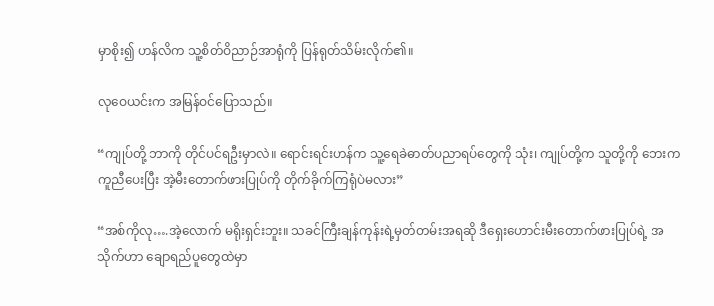မှာစိုး၍ ဟန်လိက သူ့စိတ်ဝိညာဉ်အာရုံကို ပြန်ရုတ်သိမ်းလိုက်၏။

လုဝေယင်းက အမြန်ဝင်ပြောသည်။

“ကျုပ်တို့ ဘာကို တိုင်ပင်ရဦးမှာလဲ။ ရောင်းရင်းဟန်က သူ့ရေခဲဓာတ်ပညာရပ်တွေကို သုံး၊ ကျုပ်တို့က သူတို့ကို ဘေးကကူညီပေးပြီး အဲ့မီးတောက်ဖားပြုပ်ကို တိုက်ခိုက်ကြရုံပဲမလား”

“အစ်ကိုလု….အဲ့လောက် မရိုးရှင်းဘူး။ သခင်ကြီးချန်ကုန်းရဲ့မှတ်တမ်းအရဆို ဒီရှေးဟောင်းမီးတောက်ဖားပြုပ်ရဲ့ အသိုက်ဟာ ချောရည်ပူတွေထဲမှာ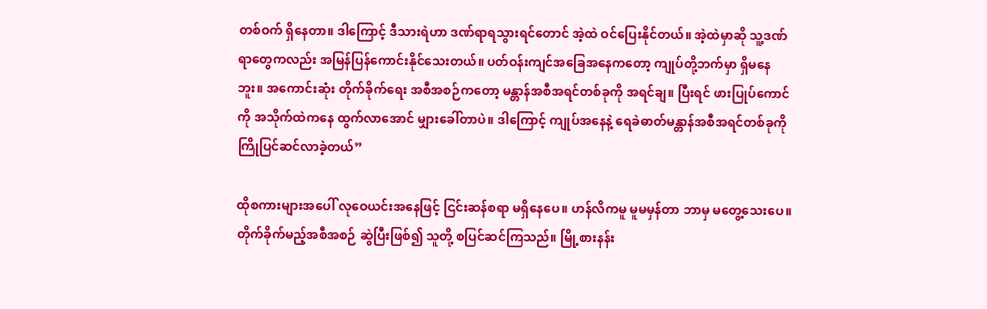တစ်ဝက် ရှိနေတာ။ ဒါကြောင့် ဒီသားရဲဟာ ဒဏ်ရာရသွားရင်တောင် အဲ့ထဲ ဝင်ပြေးနိုင်တယ်။ အဲ့ထဲမှာဆို သူ့ဒဏ်ရာတွေကလည်း အမြန်ပြန်ကောင်းနိုင်သေးတယ်။ ပတ်ဝန်းကျင်အခြေအနေကတော့ ကျုပ်တို့ဘက်မှာ ရှိမနေဘူး။ အကောင်းဆုံး တိုက်ခိုက်ရေး အစီအစဉ်ကတော့ မန္တာန်အစီအရင်တစ်ခုကို အရင်ချ။ ပြီးရင် ဖားပြုပ်ကောင်ကို အသိုက်ထဲကနေ ထွက်လာအောင် မျှားခေါ်တာပဲ။ ဒါကြောင့် ကျုပ်အနေနဲ့ ရေခဲဓာတ်မန္တာန်အစီအရင်တစ်ခုကို ကြိုပြင်ဆင်လာခဲ့တယ်”

ထိုစကားများအပေါ် လုဝေယင်းအနေဖြင့် ငြင်းဆန်စရာ မရှိနေပေ။ ဟန်လိကမူ မူမမှန်တာ ဘာမှ မတွေ့သေးပေ။ တိုက်ခိုက်မည့်အစီအစဉ် ဆွဲပြီးဖြစ်၍ သူတို့ စပြင်ဆင်ကြသည်။ မြို့စားနန်း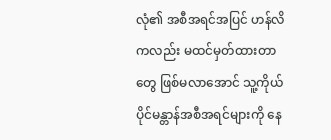လုံ၏ အစီအရင်အပြင် ဟန်လိကလည်း မထင်မှတ်ထားတာတွေ ဖြစ်မလာအောင် သူ့ကိုယ်ပိုင်မန္တာန်အစီအရင်များကို နေ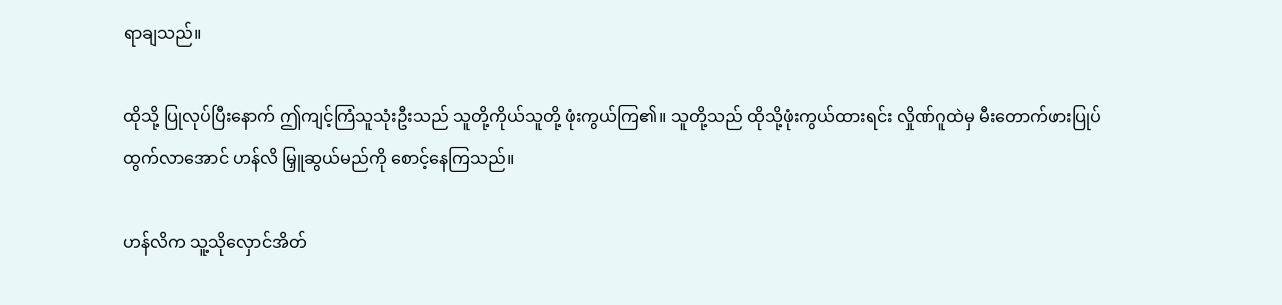ရာချသည်။

ထိုသို့ ပြုလုပ်ပြီးနောက် ဤကျင့်ကြံသူသုံးဦးသည် သူတို့ကိုယ်သူတို့ ဖုံးကွယ်ကြ၏။ သူတို့သည် ထိုသို့ဖုံးကွယ်ထားရင်း လှိုဏ်ဂူထဲမှ မီးတောက်ဖားပြုပ် ထွက်လာအောင် ဟန်လိ မြှူဆွယ်မည်ကို စောင့်နေကြသည်။

ဟန်လိက သူ့သိုလှောင်အိတ်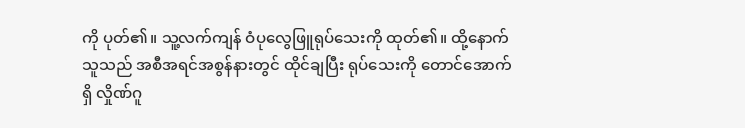ကို ပုတ်၏။ သူ့လက်ကျန် ဝံပုလွေဖြူရုပ်သေးကို ထုတ်၏။ ထို့နောက် သူသည် အစီအရင်အစွန်နားတွင် ထိုင်ချပြီး ရုပ်သေးကို တောင်အောက်ရှိ လှိုဏ်ဂူ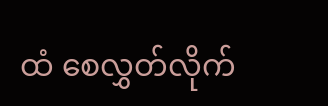ထံ စေလွှတ်လိုက်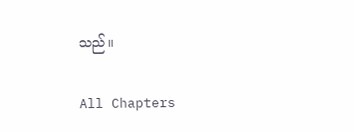သည်။

All Chapters